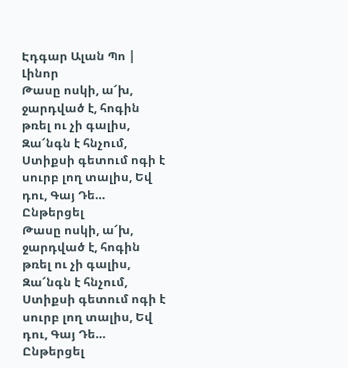Էդգար Ալան Պո | Լինոր
Թասը ոսկի, ա՜խ, ջարդված է, հոգին թռել ու չի գալիս, Զա՜նգն է հնչում, Ստիքսի գետում ոգի է սուրբ լող տալիս, Եվ դու, Գայ Դե…
Ընթերցել
Թասը ոսկի, ա՜խ, ջարդված է, հոգին թռել ու չի գալիս, Զա՜նգն է հնչում, Ստիքսի գետում ոգի է սուրբ լող տալիս, Եվ դու, Գայ Դե…
Ընթերցել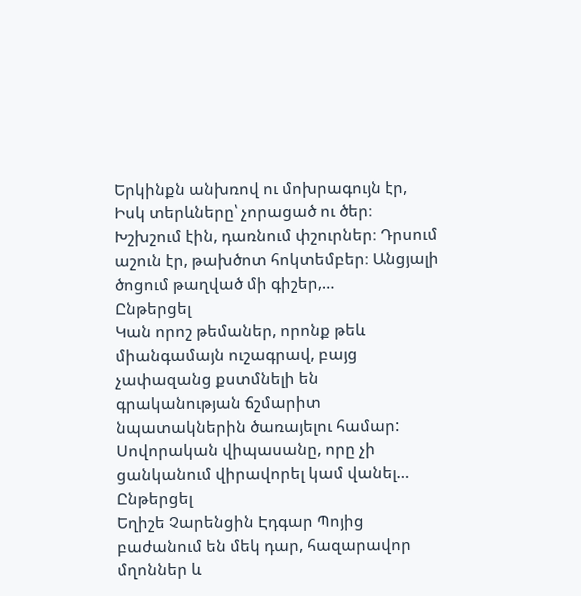Երկինքն անխռով ու մոխրագույն էր, Իսկ տերևները՝ չորացած ու ծեր։ Խշխշում էին, դառնում փշուրներ։ Դրսում աշուն էր, թախծոտ հոկտեմբեր։ Անցյալի ծոցում թաղված մի գիշեր,…
Ընթերցել
Կան որոշ թեմաներ, որոնք թեև միանգամայն ուշագրավ, բայց չափազանց քստմնելի են գրականության ճշմարիտ նպատակներին ծառայելու համար: Սովորական վիպասանը, որը չի ցանկանում վիրավորել կամ վանել…
Ընթերցել
Եղիշե Չարենցին Էդգար Պոյից բաժանում են մեկ դար, հազարավոր մղոններ և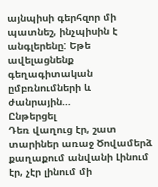այնպիսի գերհզոր մի պատնեշ, ինչպիսին է անգլերենը: Եթե ավելացնենք գեղագիտական ըմբռնումների և ժանրային…
Ընթերցել
Դեռ վաղուց էր, շատ տարիներ առաջ Ծովամերձ քաղաքում անվանի Լինում էր, չէր լինում մի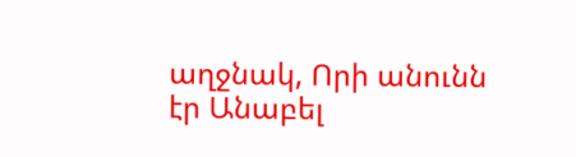աղջնակ, Որի անունն էր Անաբել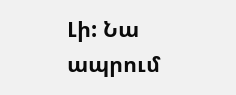Լի: Նա ապրում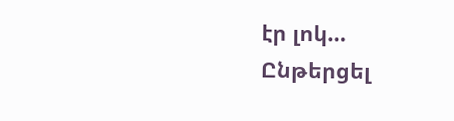էր լոկ…
Ընթերցել